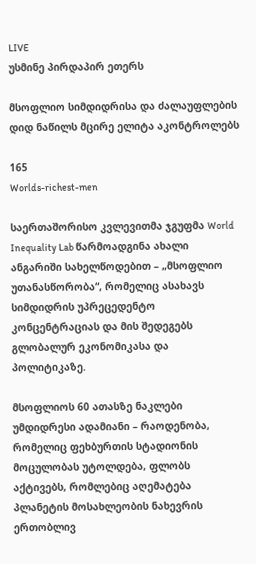LIVE
უსმინე პირდაპირ ეთერს

მსოფლიო სიმდიდრისა და ძალაუფლების დიდ ნაწილს მცირე ელიტა აკონტროლებს

165
Worlds-richest-men

საერთაშორისო კვლევითმა ჯგუფმა World Inequality Lab წარმოადგინა ახალი ანგარიში სახელწოდებით – „მსოფლიო უთანასწორობა“, რომელიც ასახავს სიმდიდრის უპრეცედენტო კონცენტრაციას და მის შედეგებს გლობალურ ეკონომიკასა და პოლიტიკაზე.

მსოფლიოს 60 ათასზე ნაკლები უმდიდრესი ადამიანი – რაოდენობა, რომელიც ფეხბურთის სტადიონის მოცულობას უტოლდება, ფლობს აქტივებს, რომლებიც აღემატება პლანეტის მოსახლეობის ნახევრის ერთობლივ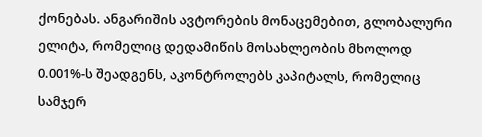ქონებას. ანგარიშის ავტორების მონაცემებით, გლობალური ელიტა, რომელიც დედამიწის მოსახლეობის მხოლოდ 0.001%-ს შეადგენს, აკონტროლებს კაპიტალს, რომელიც სამჯერ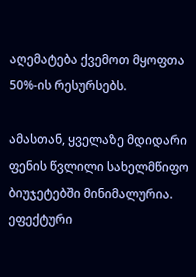აღემატება ქვემოთ მყოფთა 50%-ის რესურსებს.

ამასთან, ყველაზე მდიდარი ფენის წვლილი სახელმწიფო ბიუჯეტებში მინიმალურია. ეფექტური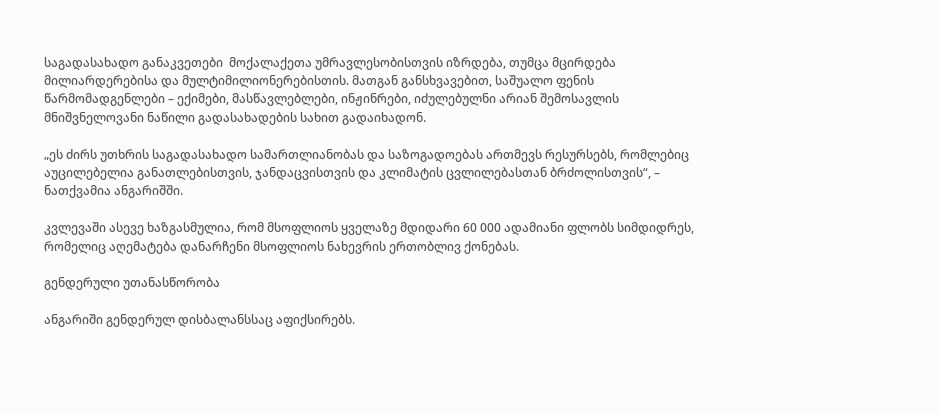საგადასახადო განაკვეთები  მოქალაქეთა უმრავლესობისთვის იზრდება, თუმცა მცირდება მილიარდერებისა და მულტიმილიონერებისთის. მათგან განსხვავებით, საშუალო ფენის წარმომადგენლები – ექიმები, მასწავლებლები, ინჟინრები, იძულებულნი არიან შემოსავლის მნიშვნელოვანი ნაწილი გადასახადების სახით გადაიხადონ.

„ეს ძირს უთხრის საგადასახადო სამართლიანობას და საზოგადოებას ართმევს რესურსებს, რომლებიც აუცილებელია განათლებისთვის, ჯანდაცვისთვის და კლიმატის ცვლილებასთან ბრძოლისთვის“, – ნათქვამია ანგარიშში.

კვლევაში ასევე ხაზგასმულია, რომ მსოფლიოს ყველაზე მდიდარი 60 000 ადამიანი ფლობს სიმდიდრეს, რომელიც აღემატება დანარჩენი მსოფლიოს ნახევრის ერთობლივ ქონებას.

გენდერული უთანასწორობა

ანგარიში გენდერულ დისბალანსსაც აფიქსირებს.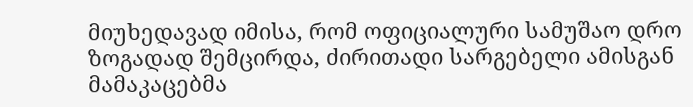მიუხედავად იმისა, რომ ოფიციალური სამუშაო დრო ზოგადად შემცირდა, ძირითადი სარგებელი ამისგან მამაკაცებმა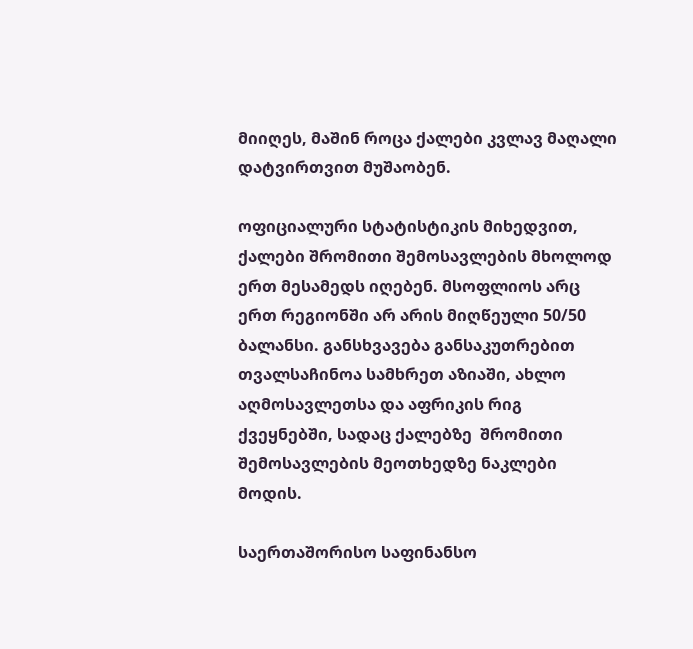მიიღეს, მაშინ როცა ქალები კვლავ მაღალი დატვირთვით მუშაობენ.

ოფიციალური სტატისტიკის მიხედვით, ქალები შრომითი შემოსავლების მხოლოდ ერთ მესამედს იღებენ. მსოფლიოს არც ერთ რეგიონში არ არის მიღწეული 50/50 ბალანსი. განსხვავება განსაკუთრებით თვალსაჩინოა სამხრეთ აზიაში, ახლო აღმოსავლეთსა და აფრიკის რიგ ქვეყნებში, სადაც ქალებზე  შრომითი შემოსავლების მეოთხედზე ნაკლები მოდის.

საერთაშორისო საფინანსო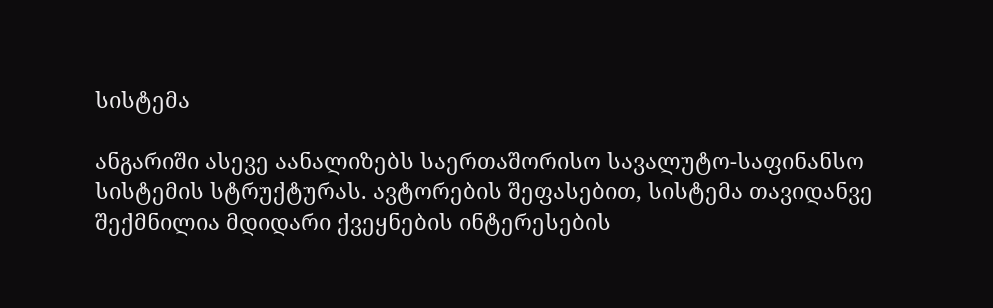სისტემა

ანგარიში ასევე აანალიზებს საერთაშორისო სავალუტო-საფინანსო სისტემის სტრუქტურას. ავტორების შეფასებით, სისტემა თავიდანვე შექმნილია მდიდარი ქვეყნების ინტერესების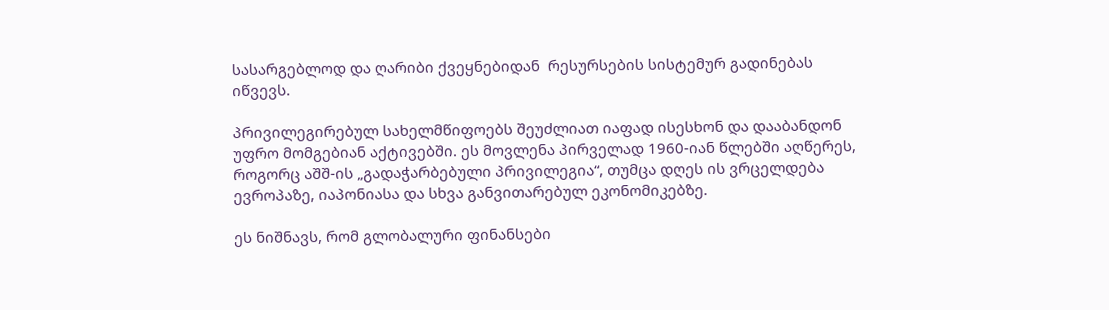სასარგებლოდ და ღარიბი ქვეყნებიდან  რესურსების სისტემურ გადინებას იწვევს.

პრივილეგირებულ სახელმწიფოებს შეუძლიათ იაფად ისესხონ და დააბანდონ უფრო მომგებიან აქტივებში. ეს მოვლენა პირველად 1960-იან წლებში აღწერეს, როგორც აშშ-ის „გადაჭარბებული პრივილეგია“, თუმცა დღეს ის ვრცელდება ევროპაზე, იაპონიასა და სხვა განვითარებულ ეკონომიკებზე.

ეს ნიშნავს, რომ გლობალური ფინანსები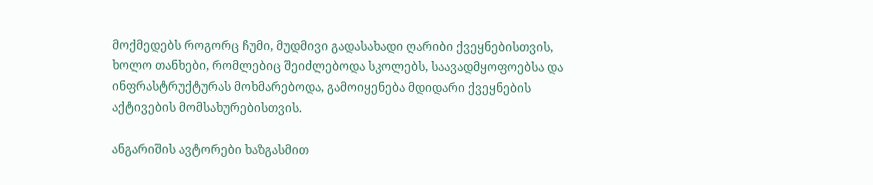მოქმედებს როგორც ჩუმი, მუდმივი გადასახადი ღარიბი ქვეყნებისთვის, ხოლო თანხები, რომლებიც შეიძლებოდა სკოლებს, საავადმყოფოებსა და ინფრასტრუქტურას მოხმარებოდა, გამოიყენება მდიდარი ქვეყნების აქტივების მომსახურებისთვის.

ანგარიშის ავტორები ხაზგასმით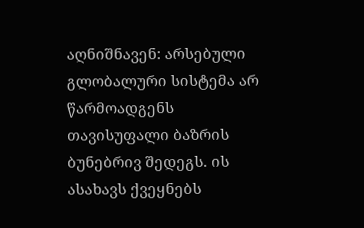აღნიშნავენ: არსებული გლობალური სისტემა არ წარმოადგენს თავისუფალი ბაზრის ბუნებრივ შედეგს. ის ასახავს ქვეყნებს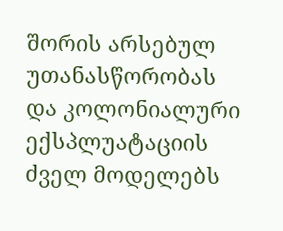შორის არსებულ უთანასწორობას და კოლონიალური ექსპლუატაციის ძველ მოდელებს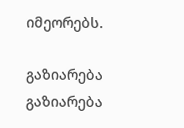იმეორებს.

გაზიარება
გაზიარება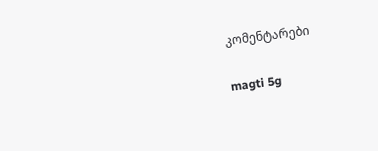კომენტარები

magti 5g